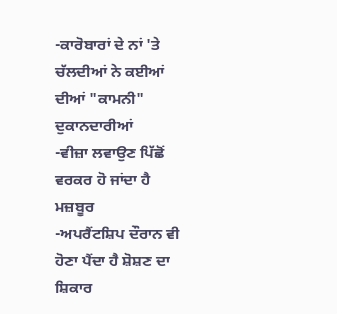-ਕਾਰੋਬਾਰਾਂ ਦੇ ਨਾਂ 'ਤੇ ਚੱਲਦੀਆਂ ਨੇ ਕਈਆਂ ਦੀਆਂ "ਕਾਮਨੀ" ਦੁਕਾਨਦਾਰੀਆਂ
-ਵੀਜ਼ਾ ਲਵਾਉਣ ਪਿੱਛੋਂ ਵਰਕਰ ਹੋ ਜਾਂਦਾ ਹੈ ਮਜ਼ਬੂਰ
-ਅਪਰੈਂਟਸ਼ਿਪ ਦੌਰਾਨ ਵੀ ਹੋਣਾ ਪੈਂਦਾ ਹੈ ਸ਼ੋਸ਼ਣ ਦਾ ਸ਼ਿਕਾਰ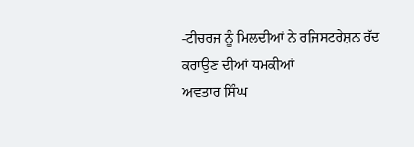-ਟੀਚਰਜ ਨੂੰ ਮਿਲਦੀਆਂ ਨੇ ਰਜਿਸਟਰੇਸ਼ਨ ਰੱਦ ਕਰਾਉਣ ਦੀਆਂ ਧਮਕੀਆਂ
ਅਵਤਾਰ ਸਿੰਘ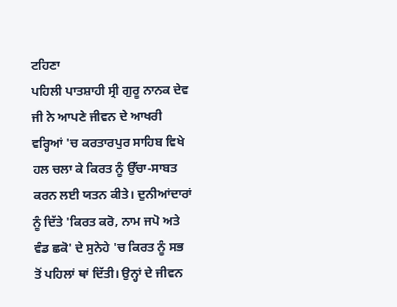ਟਹਿਣਾ
ਪਹਿਲੀ ਪਾਤਸ਼ਾਹੀ ਸ੍ਰੀ ਗੁਰੂ ਨਾਨਕ ਦੇਵ ਜੀ ਨੇ ਆਪਣੇ ਜੀਵਨ ਦੇ ਆਖਰੀ ਵਰ੍ਹਿਆਂ 'ਚ ਕਰਤਾਰਪੁਰ ਸਾਹਿਬ ਵਿਖੇ ਹਲ ਚਲਾ ਕੇ ਕਿਰਤ ਨੂੰ ਉੱਚਾ-ਸਾਬਤ ਕਰਨ ਲਈ ਯਤਨ ਕੀਤੇ। ਦੁਨੀਆਂਦਾਰਾਂ ਨੂੰ ਦਿੱਤੇ 'ਕਿਰਤ ਕਰੋ, ਨਾਮ ਜਪੋ ਅਤੇ ਵੰਡ ਛਕੋ' ਦੇ ਸੁਨੇਹੇ 'ਚ ਕਿਰਤ ਨੂੰ ਸਭ ਤੋਂ ਪਹਿਲਾਂ ਥਾਂ ਦਿੱਤੀ। ਉਨ੍ਹਾਂ ਦੇ ਜੀਵਨ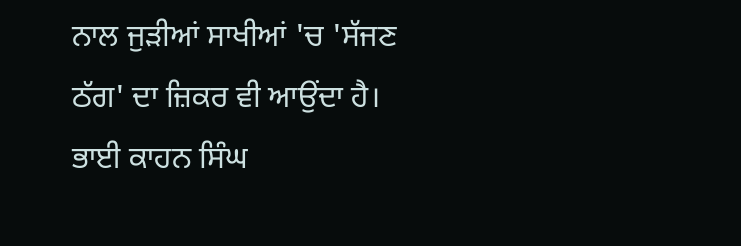ਨਾਲ ਜੁੜੀਆਂ ਸਾਖੀਆਂ 'ਚ 'ਸੱਜਣ ਠੱਗ' ਦਾ ਜ਼ਿਕਰ ਵੀ ਆਉਂਦਾ ਹੈ। ਭਾਈ ਕਾਹਨ ਸਿੰਘ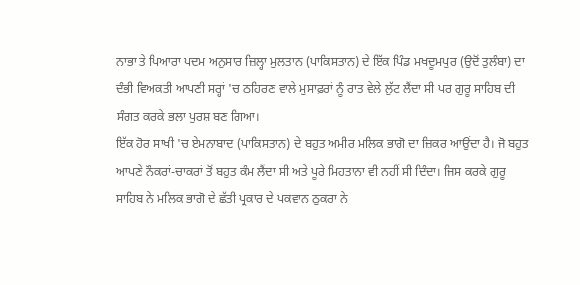ਨਾਭਾ ਤੇ ਪਿਆਰਾ ਪਦਮ ਅਨੁਸਾਰ ਜ਼ਿਲ੍ਹਾ ਮੁਲਤਾਨ (ਪਾਕਿਸਤਾਨ) ਦੇ ਇੱਕ ਪਿੰਡ ਮਖਦੂਮਪੁਰ (ਉਦੋਂ ਤੁਲੰਬਾ) ਦਾ ਦੰਭੀ ਵਿਅਕਤੀ ਆਪਣੀ ਸਰ੍ਹਾਂ 'ਚ ਠਹਿਰਣ ਵਾਲੇ ਮੁਸਾਫ਼ਰਾਂ ਨੂੰ ਰਾਤ ਵੇਲੇ ਲੁੱਟ ਲੈਂਦਾ ਸੀ ਪਰ ਗੁਰੂ ਸਾਹਿਬ ਦੀ ਸੰਗਤ ਕਰਕੇ ਭਲਾ ਪੁਰਸ਼ ਬਣ ਗਿਆ।
ਇੱਕ ਹੋਰ ਸਾਖੀ 'ਚ ਏਮਨਾਬਾਦ (ਪਾਕਿਸਤਾਨ) ਦੇ ਬਹੁਤ ਅਮੀਰ ਮਲਿਕ ਭਾਗੋ ਦਾ ਜ਼ਿਕਰ ਆਉਂਦਾ ਹੈ। ਜੋ ਬਹੁਤ ਆਪਣੇ ਨੌਕਰਾਂ-ਚਾਕਰਾਂ ਤੋਂ ਬਹੁਤ ਕੰਮ ਲੈਂਦਾ ਸੀ ਅਤੇ ਪੂਰੇ ਮਿਹਤਾਨਾ ਵੀ ਨਹੀਂ ਸੀ ਦਿੰਦਾ। ਜਿਸ ਕਰਕੇ ਗੁਰੂ ਸਾਹਿਬ ਨੇ ਮਲਿਕ ਭਾਗੋ ਦੇ ਛੱਤੀ ਪ੍ਰਕਾਰ ਦੇ ਪਕਵਾਨ ਠੁਕਰਾ ਨੇ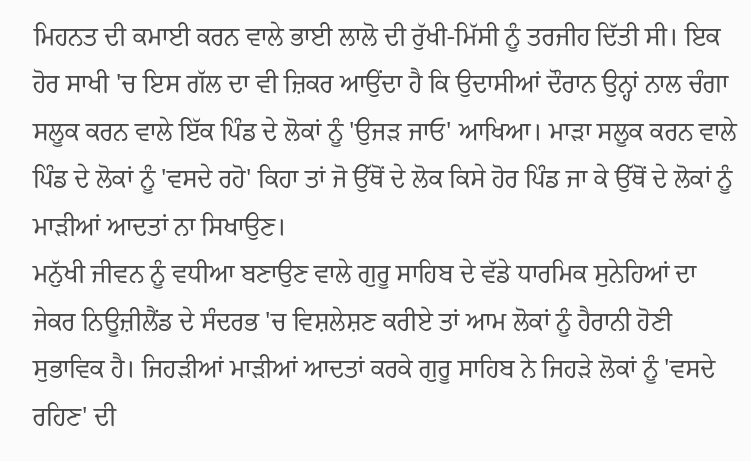ਮਿਹਨਤ ਦੀ ਕਮਾਈ ਕਰਨ ਵਾਲੇ ਭਾਈ ਲਾਲੋ ਦੀ ਰੁੱਖੀ-ਮਿੱਸੀ ਨੂੰ ਤਰਜੀਹ ਦਿੱਤੀ ਸੀ। ਇਕ ਹੋਰ ਸਾਖੀ 'ਚ ਇਸ ਗੱਲ ਦਾ ਵੀ ਜ਼ਿਕਰ ਆਉਂਦਾ ਹੈ ਕਿ ਉਦਾਸੀਆਂ ਦੌਰਾਨ ਉਨ੍ਹਾਂ ਨਾਲ ਚੰਗਾ ਸਲੂਕ ਕਰਨ ਵਾਲੇ ਇੱਕ ਪਿੰਡ ਦੇ ਲੋਕਾਂ ਨੂੰ 'ਉਜੜ ਜਾਓ' ਆਖਿਆ। ਮਾੜਾ ਸਲੂਕ ਕਰਨ ਵਾਲੇ ਪਿੰਡ ਦੇ ਲੋਕਾਂ ਨੂੰ 'ਵਸਦੇ ਰਹੋ' ਕਿਹਾ ਤਾਂ ਜੋ ਉੱਥੋਂ ਦੇ ਲੋਕ ਕਿਸੇ ਹੋਰ ਪਿੰਡ ਜਾ ਕੇ ਉੱਥੋਂ ਦੇ ਲੋਕਾਂ ਨੂੰ ਮਾੜੀਆਂ ਆਦਤਾਂ ਨਾ ਸਿਖਾਉਣ।
ਮਨੁੱਖੀ ਜੀਵਨ ਨੂੰ ਵਧੀਆ ਬਣਾਉਣ ਵਾਲੇ ਗੁਰੂ ਸਾਹਿਬ ਦੇ ਵੱਡੇ ਧਾਰਮਿਕ ਸੁਨੇਹਿਆਂ ਦਾ ਜੇਕਰ ਨਿਊਜ਼ੀਲੈਂਡ ਦੇ ਸੰਦਰਭ 'ਚ ਵਿਸ਼ਲੇਸ਼ਣ ਕਰੀਏ ਤਾਂ ਆਮ ਲੋਕਾਂ ਨੂੰ ਹੈਰਾਨੀ ਹੋਣੀ ਸੁਭਾਵਿਕ ਹੈ। ਜਿਹੜੀਆਂ ਮਾੜੀਆਂ ਆਦਤਾਂ ਕਰਕੇ ਗੁਰੂ ਸਾਹਿਬ ਨੇ ਜਿਹੜੇ ਲੋਕਾਂ ਨੂੰ 'ਵਸਦੇ ਰਹਿਣ' ਦੀ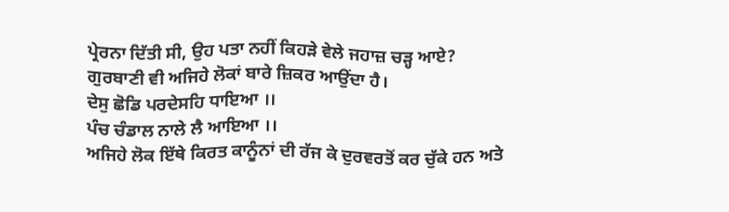ਪ੍ਰੇਰਨਾ ਦਿੱਤੀ ਸੀ, ਉਹ ਪਤਾ ਨਹੀਂ ਕਿਹੜੇ ਵੇਲੇ ਜਹਾਜ਼ ਚੜ੍ਹ ਆਏ? ਗੁਰਬਾਣੀ ਵੀ ਅਜਿਹੇ ਲੋਕਾਂ ਬਾਰੇ ਜ਼ਿਕਰ ਆਉਂਦਾ ਹੈ।
ਦੇਸੁ ਛੋਡਿ ਪਰਦੇਸਹਿ ਧਾਇਆ ।।
ਪੰਚ ਚੰਡਾਲ ਨਾਲੇ ਲੈ ਆਇਆ ।।
ਅਜਿਹੇ ਲੋਕ ਇੱਥੇ ਕਿਰਤ ਕਾਨੂੰਨਾਂ ਦੀ ਰੱਜ ਕੇ ਦੁਰਵਰਤੋਂ ਕਰ ਚੁੱਕੇ ਹਨ ਅਤੇ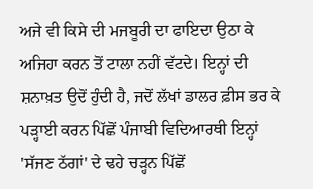ਅਜੇ ਵੀ ਕਿਸੇ ਦੀ ਮਜਬੂਰੀ ਦਾ ਫਾਇਦਾ ਉਠਾ ਕੇ ਅਜਿਹਾ ਕਰਨ ਤੋਂ ਟਾਲਾ ਨਹੀਂ ਵੱਟਦੇ। ਇਨ੍ਹਾਂ ਦੀ ਸ਼ਨਾਖ਼ਤ ਉਦੋਂ ਹੁੰਦੀ ਹੈ, ਜਦੋਂ ਲੱਖਾਂ ਡਾਲਰ ਫ਼ੀਸ ਭਰ ਕੇ ਪੜ੍ਹਾਈ ਕਰਨ ਪਿੱਛੋਂ ਪੰਜਾਬੀ ਵਿਦਿਆਰਥੀ ਇਨ੍ਹਾਂ 'ਸੱਜਣ ਠੱਗਾਂ' ਦੇ ਢਹੇ ਚੜ੍ਹਨ ਪਿੱਛੋਂ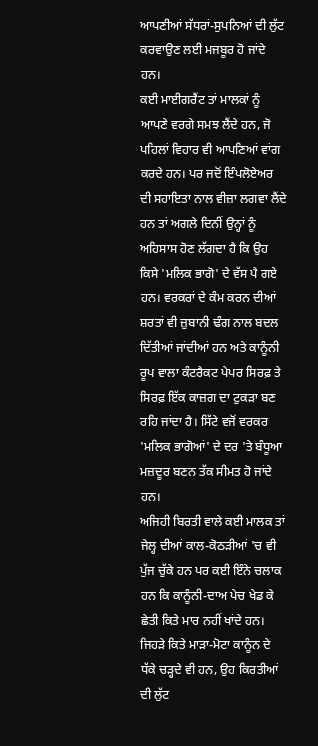ਆਪਣੀਆਂ ਸੱਧਰਾਂ-ਸੁਪਨਿਆਂ ਦੀ ਲੁੱਟ ਕਰਵਾਉਣ ਲਈ ਮਜਬੂਰ ਹੋ ਜਾਂਦੇ ਹਨ।
ਕਈ ਮਾਈਗਰੈਂਟ ਤਾਂ ਮਾਲਕਾਂ ਨੂੰ ਆਪਣੇ ਵਰਗੇ ਸਮਝ ਲੈਂਦੇ ਹਨ, ਜੋ ਪਹਿਲਾਂ ਵਿਹਾਰ ਵੀ ਆਪਣਿਆਂ ਵਾਂਗ ਕਰਦੇ ਹਨ। ਪਰ ਜਦੋਂ ਇੰਪਲੋਏਅਰ ਦੀ ਸਹਾਇਤਾ ਨਾਲ ਵੀਜ਼ਾ ਲਗਵਾ ਲੈਂਦੇ ਹਨ ਤਾਂ ਅਗਲੇ ਦਿਨੀਂ ਉਨ੍ਹਾਂ ਨੂੰ ਅਹਿਸਾਸ ਹੋਣ ਲੱਗਦਾ ਹੈ ਕਿ ਉਹ ਕਿਸੇ 'ਮਲਿਕ ਭਾਗੋ' ਦੇ ਵੱਸ ਪੈ ਗਏ ਹਨ। ਵਰਕਰਾਂ ਦੇ ਕੰਮ ਕਰਨ ਦੀਆਂ ਸ਼ਰਤਾਂ ਵੀ ਜ਼ੁਬਾਨੀ ਢੰਗ ਨਾਲ ਬਦਲ ਦਿੱਤੀਆਂ ਜਾਂਦੀਆਂ ਹਨ ਅਤੇ ਕਾਨੂੰਨੀ ਰੂਪ ਵਾਲਾ ਕੰਟਰੈਕਟ ਪੇਪਰ ਸਿਰਫ਼ ਤੇ ਸਿਰਫ਼ ਇੱਕ ਕਾਜ਼ਗ ਦਾ ਟੁਕੜਾ ਬਣ ਰਹਿ ਜਾਂਦਾ ਹੈ। ਸਿੱਟੇ ਵਜੋਂ ਵਰਕਰ 'ਮਲਿਕ ਭਾਗੋਆਂ' ਦੇ ਦਰ 'ਤੇ ਬੰਧੂਆ ਮਜ਼ਦੂਰ ਬਣਨ ਤੱਕ ਸੀਮਤ ਹੋ ਜਾਂਦੇ ਹਨ।
ਅਜਿਹੀ ਬਿਰਤੀ ਵਾਲੇ ਕਈ ਮਾਲਕ ਤਾਂ ਜੇਲ੍ਹ ਦੀਆਂ ਕਾਲ-ਕੋਠੜੀਆਂ 'ਚ ਵੀ ਪੁੱਜ ਚੁੱਕੇ ਹਨ ਪਰ ਕਈ ਇੰਨੇ ਚਲਾਕ ਹਨ ਕਿ ਕਾਨੂੰਨੀ-ਦਾਅ ਪੇਚ ਖੇਡ ਕੇ ਛੇਤੀ ਕਿਤੇ ਮਾਰ ਨਹੀਂ ਖਾਂਦੇ ਹਨ। ਜਿਹੜੇ ਕਿਤੇ ਮਾੜਾ-ਮੋਟਾ ਕਾਨੂੰਨ ਦੇ ਧੱਕੇ ਚੜ੍ਹਦੇ ਵੀ ਹਨ, ਉਹ ਕਿਰਤੀਆਂ ਦੀ ਲੁੱਟ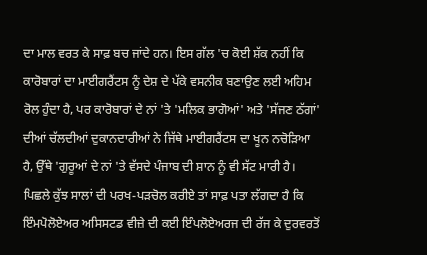ਦਾ ਮਾਲ ਵਰਤ ਕੇ ਸਾਫ਼ ਬਚ ਜਾਂਦੇ ਹਨ। ਇਸ ਗੱਲ 'ਚ ਕੋਈ ਸ਼ੱਕ ਨਹੀਂ ਕਿ ਕਾਰੋਬਾਰਾਂ ਦਾ ਮਾਈਗਰੈਂਟਸ ਨੂੰ ਦੇਸ਼ ਦੇ ਪੱਕੇ ਵਸਨੀਕ ਬਣਾਉਣ ਲਈ ਅਹਿਮ ਰੋਲ ਹੁੰਦਾ ਹੈ, ਪਰ ਕਾਰੋਬਾਰਾਂ ਦੇ ਨਾਂ 'ਤੇ 'ਮਲਿਕ ਭਾਗੋਆਂ' ਅਤੇ 'ਸੱਜਣ ਠੱਗਾਂ' ਦੀਆਂ ਚੱਲਦੀਆਂ ਦੁਕਾਨਦਾਰੀਆਂ ਨੇ ਜਿੱਥੇ ਮਾਈਗਰੈਂਟਸ ਦਾ ਖੂਨ ਨਚੋੜਿਆ ਹੈ, ਉੱਥੇ 'ਗੁਰੂਆਂ ਦੇ ਨਾਂ 'ਤੇ ਵੱਸਦੇ ਪੰਜਾਬ ਦੀ ਸ਼ਾਨ ਨੂੰ ਵੀ ਸੱਟ ਮਾਰੀ ਹੈ।
ਪਿਛਲੇ ਕੁੱਝ ਸਾਲਾਂ ਦੀ ਪਰਖ-ਪੜਚੋਲ ਕਰੀਏ ਤਾਂ ਸਾਫ਼ ਪਤਾ ਲੱਗਦਾ ਹੈ ਕਿ ਇੰਮਪੋਲੋਏਅਰ ਅਸਿਸਟਡ ਵੀਜ਼ੇ ਦੀ ਕਈ ਇੰਪਲੋਏਅਰਜ ਦੀ ਰੱਜ ਕੇ ਦੁਰਵਰਤੋਂ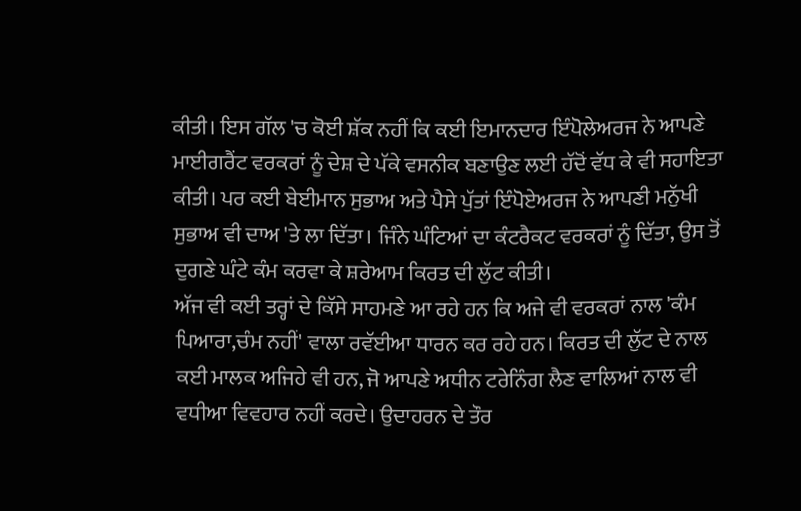ਕੀਤੀ। ਇਸ ਗੱਲ 'ਚ ਕੋਈ ਸ਼ੱਕ ਨਹੀਂ ਕਿ ਕਈ ਇਮਾਨਦਾਰ ਇੰਪੋਲੇਅਰਜ ਨੇ ਆਪਣੇ ਮਾਈਗਰੈਂਟ ਵਰਕਰਾਂ ਨੂੰ ਦੇਸ਼ ਦੇ ਪੱਕੇ ਵਸਨੀਕ ਬਣਾਉਣ ਲਈ ਹੱਦੋਂ ਵੱਧ ਕੇ ਵੀ ਸਹਾਇਤਾ ਕੀਤੀ। ਪਰ ਕਈ ਬੇਈਮਾਨ ਸੁਭਾਅ ਅਤੇ ਪੈਸੇ ਪੁੱਤਾਂ ਇੰਪੋਏਅਰਜ ਨੇ ਆਪਣੀ ਮਨੁੱਖੀ ਸੁਭਾਅ ਵੀ ਦਾਅ 'ਤੇ ਲਾ ਦਿੱਤਾ। ਜਿੰਨੇ ਘੰਟਿਆਂ ਦਾ ਕੰਟਰੈਕਟ ਵਰਕਰਾਂ ਨੂੰ ਦਿੱਤਾ, ਉਸ ਤੋਂ ਦੁਗਣੇ ਘੰਟੇ ਕੰਮ ਕਰਵਾ ਕੇ ਸ਼ਰੇਆਮ ਕਿਰਤ ਦੀ ਲੁੱਟ ਕੀਤੀ।
ਅੱਜ ਵੀ ਕਈ ਤਰ੍ਹਾਂ ਦੇ ਕਿੱਸੇ ਸਾਹਮਣੇ ਆ ਰਹੇ ਹਨ ਕਿ ਅਜੇ ਵੀ ਵਰਕਰਾਂ ਨਾਲ 'ਕੰਮ ਪਿਆਰਾ,ਚੰਮ ਨਹੀਂ' ਵਾਲਾ ਰਵੱਈਆ ਧਾਰਨ ਕਰ ਰਹੇ ਹਨ। ਕਿਰਤ ਦੀ ਲੁੱਟ ਦੇ ਨਾਲ ਕਈ ਮਾਲਕ ਅਜਿਹੇ ਵੀ ਹਨ, ਜੋ ਆਪਣੇ ਅਧੀਨ ਟਰੇਨਿੰਗ ਲੈਣ ਵਾਲਿਆਂ ਨਾਲ ਵੀ ਵਧੀਆ ਵਿਵਹਾਰ ਨਹੀਂ ਕਰਦੇ। ਉਦਾਹਰਨ ਦੇ ਤੌਰ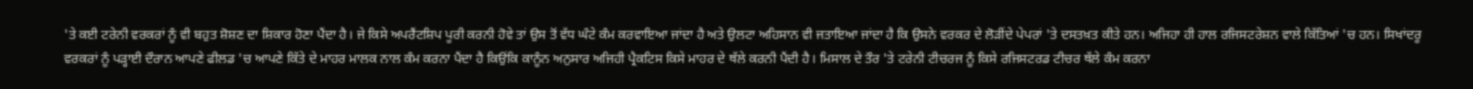'ਤੇ ਕਈ ਟਰੇਨੀ ਵਰਕਰਾਂ ਨੂੰ ਵੀ ਬਹੁਤ ਸ਼ੋਸ਼ਣ ਦਾ ਸ਼ਿਕਾਰ ਹੋਣਾ ਪੈਂਦਾ ਹੈ। ਜੇ ਕਿਸੇ ਅਪਰੈਂਟਸ਼ਿਪ ਪੂਰੀ ਕਰਨੀ ਹੋਵੇ ਤਾਂ ਉਸ ਤੋਂ ਵੱਧ ਘੰਟੇ ਕੰਮ ਕਰਵਾਇਆ ਜਾਂਦਾ ਹੈ ਅਤੇ ਉਲਟਾ ਅਹਿਸਾਨ ਵੀ ਜਤਾਇਆ ਜਾਂਦਾ ਹੈ ਕਿ ਉਸਨੇ ਵਰਕਰ ਦੇ ਲੋੜੀਂਦੇ ਪੇਪਰਾਂ 'ਤੇ ਦਸਤਖ਼ਤ ਕੀਤੇ ਹਨ। ਅਜਿਹਾ ਹੀ ਹਾਲ ਰਜਿਸਟਰੇਸ਼ਨ ਵਾਲੇ ਕਿੱਤਿਆਂ 'ਚ ਹਨ। ਸਿਖਾਂਦਰੂ ਵਰਕਰਾਂ ਨੂੰ ਪੜ੍ਹਾਈ ਦੌਰਾਨ ਆਪਣੇ ਫੀਲਡ 'ਚ ਆਪਣੇ ਕਿੱਤੇ ਦੇ ਮਾਹਰ ਮਾਲਕ ਨਾਲ ਕੰਮ ਕਰਨਾ ਪੈਂਦਾ ਹੈ ਕਿਉਂਕਿ ਕਾਨੂੰਨ ਅਨੁਸਾਰ ਅਜਿਹੀ ਪ੍ਰੈਕਟਿਸ ਕਿਸੇ ਮਾਹਰ ਦੇ ਥੱਲੇ ਕਰਨੀ ਪੈਂਦੀ ਹੈ। ਮਿਸਾਲ ਦੇ ਤੌਰ 'ਤੇ ਟਰੇਨੀ ਟੀਚਰਜ ਨੂੰ ਕਿਸੇ ਰਜਿਸਟਰਡ ਟੀਚਰ ਥੱਲੇ ਕੰਮ ਕਰਨਾ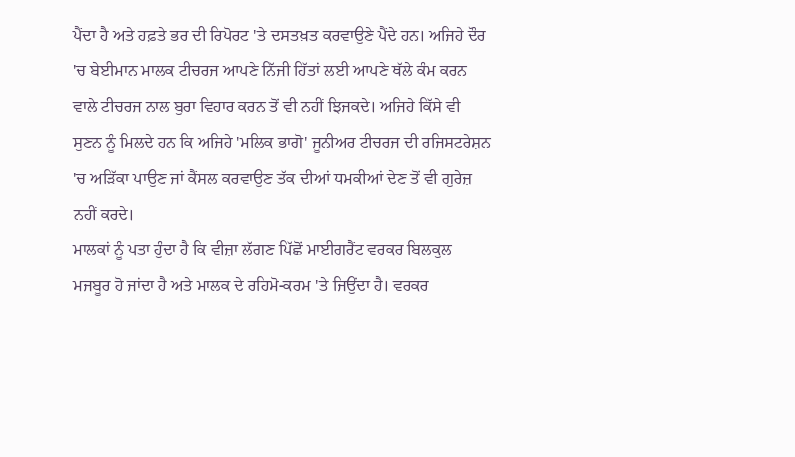ਪੈਂਦਾ ਹੈ ਅਤੇ ਹਫ਼ਤੇ ਭਰ ਦੀ ਰਿਪੋਰਟ 'ਤੇ ਦਸਤਖ਼ਤ ਕਰਵਾਉਣੇ ਪੈਂਦੇ ਹਨ। ਅਜਿਹੇ ਦੌਰ 'ਚ ਬੇਈਮਾਨ ਮਾਲਕ ਟੀਚਰਜ ਆਪਣੇ ਨਿੱਜੀ ਹਿੱਤਾਂ ਲਈ ਆਪਣੇ ਥੱਲੇ ਕੰਮ ਕਰਨ ਵਾਲੇ ਟੀਚਰਜ ਨਾਲ ਬੁਰਾ ਵਿਹਾਰ ਕਰਨ ਤੋਂ ਵੀ ਨਹੀਂ ਝਿਜਕਦੇ। ਅਜਿਹੇ ਕਿੱਸੇ ਵੀ ਸੁਣਨ ਨੂੰ ਮਿਲਦੇ ਹਨ ਕਿ ਅਜਿਹੇ 'ਮਲਿਕ ਭਾਗੋ' ਜੂਨੀਅਰ ਟੀਚਰਜ ਦੀ ਰਜਿਸਟਰੇਸ਼ਨ 'ਚ ਅੜਿੱਕਾ ਪਾਉਣ ਜਾਂ ਕੈਂਸਲ ਕਰਵਾਉਣ ਤੱਕ ਦੀਆਂ ਧਮਕੀਆਂ ਦੇਣ ਤੋਂ ਵੀ ਗੁਰੇਜ਼ ਨਹੀਂ ਕਰਦੇ।
ਮਾਲਕਾਂ ਨੂੰ ਪਤਾ ਹੁੰਦਾ ਹੈ ਕਿ ਵੀਜ਼ਾ ਲੱਗਣ ਪਿੱਛੋਂ ਮਾਈਗਰੈਂਟ ਵਰਕਰ ਬਿਲਕੁਲ ਮਜਬੂਰ ਹੋ ਜਾਂਦਾ ਹੈ ਅਤੇ ਮਾਲਕ ਦੇ ਰਹਿਮੋ-ਕਰਮ 'ਤੇ ਜਿਉਂਦਾ ਹੈ। ਵਰਕਰ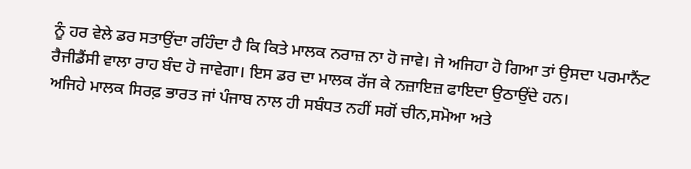ਨੂੰ ਹਰ ਵੇਲੇ ਡਰ ਸਤਾਉਂਦਾ ਰਹਿੰਦਾ ਹੈ ਕਿ ਕਿਤੇ ਮਾਲਕ ਨਰਾਜ਼ ਨਾ ਹੋ ਜਾਵੇ। ਜੇ ਅਜਿਹਾ ਹੋ ਗਿਆ ਤਾਂ ਉਸਦਾ ਪਰਮਾਨੈਂਟ ਰੈਜੀਡੈਂਸੀ ਵਾਲਾ ਰਾਹ ਬੰਦ ਹੋ ਜਾਵੇਗਾ। ਇਸ ਡਰ ਦਾ ਮਾਲਕ ਰੱਜ ਕੇ ਨਜ਼ਾਇਜ਼ ਫਾਇਦਾ ਉਠਾਉਂਦੇ ਹਨ।
ਅਜਿਹੇ ਮਾਲਕ ਸਿਰਫ਼ ਭਾਰਤ ਜਾਂ ਪੰਜਾਬ ਨਾਲ ਹੀ ਸਬੰਧਤ ਨਹੀਂ ਸਗੋਂ ਚੀਨ,ਸਮੋਆ ਅਤੇ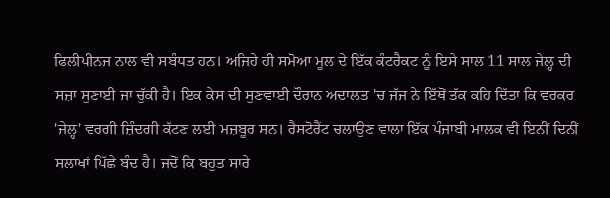ਫਿਲੀਪੀਨਜ ਨਾਲ ਵੀ ਸਬੰਧਤ ਹਨ। ਅਜਿਹੇ ਹੀ ਸਮੋਆ ਮੂਲ ਦੇ ਇੱਕ ਕੰਟਰੈਕਟ ਨੂੰ ਇਸੇ ਸਾਲ 11 ਸਾਲ ਜੇਲ੍ਹ ਦੀ ਸਜ਼ਾ ਸੁਣਾਈ ਜਾ ਚੁੱਕੀ ਹੈ। ਇਕ ਕੇਸ ਦੀ ਸੁਣਵਾਈ ਦੌਰਾਨ ਅਦਾਲਤ 'ਚ ਜੱਜ ਨੇ ਇੱਥੋਂ ਤੱਕ ਕਹਿ ਦਿੱਤਾ ਕਿ ਵਰਕਰ 'ਜੇਲ੍ਹ' ਵਰਗੀ ਜ਼ਿੰਦਗੀ ਕੱਟਣ ਲਈ ਮਜ਼ਬੂਰ ਸਨ। ਰੈਸਟੋਰੈਂਟ ਚਲਾਉਣ ਵਾਲਾ ਇੱਕ ਪੰਜਾਬੀ ਮਾਲਕ ਵੀ ਇਨੀਂ ਦਿਨੀਂ ਸਲਾਖਾਂ ਪਿੱਛੇ ਬੰਦ ਹੈ। ਜਦੋਂ ਕਿ ਬਹੁਤ ਸਾਰੇ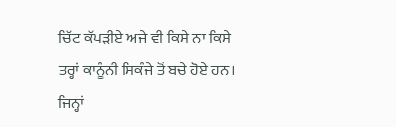ਚਿੱਟ ਕੱਪੜੀਏ ਅਜੇ ਵੀ ਕਿਸੇ ਨਾ ਕਿਸੇ ਤਰ੍ਹਾਂ ਕਾਨੂੰਨੀ ਸਿਕੰਜੇ ਤੋਂ ਬਚੇ ਹੋਏ ਹਨ। ਜਿਨ੍ਹਾਂ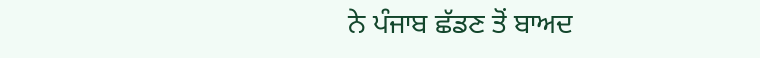ਨੇ ਪੰਜਾਬ ਛੱਡਣ ਤੋਂ ਬਾਅਦ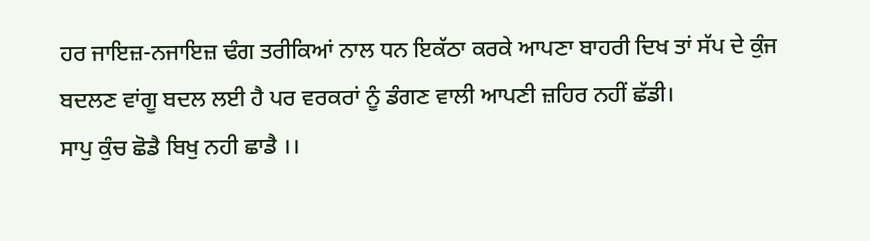ਹਰ ਜਾਇਜ਼-ਨਜਾਇਜ਼ ਢੰਗ ਤਰੀਕਿਆਂ ਨਾਲ ਧਨ ਇਕੱਠਾ ਕਰਕੇ ਆਪਣਾ ਬਾਹਰੀ ਦਿਖ ਤਾਂ ਸੱਪ ਦੇ ਕੁੰਜ ਬਦਲਣ ਵਾਂਗੂ ਬਦਲ ਲਈ ਹੈ ਪਰ ਵਰਕਰਾਂ ਨੂੰ ਡੰਗਣ ਵਾਲੀ ਆਪਣੀ ਜ਼ਹਿਰ ਨਹੀਂ ਛੱਡੀ।
ਸਾਪੁ ਕੁੰਚ ਛੋਡੈ ਬਿਖੁ ਨਹੀ ਛਾਡੈ ।।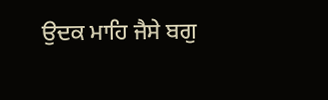ਉਦਕ ਮਾਹਿ ਜੈਸੇ ਬਗੁ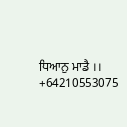ਧਿਆਨੁ ਮਾਡੈ ।।
+64210553075